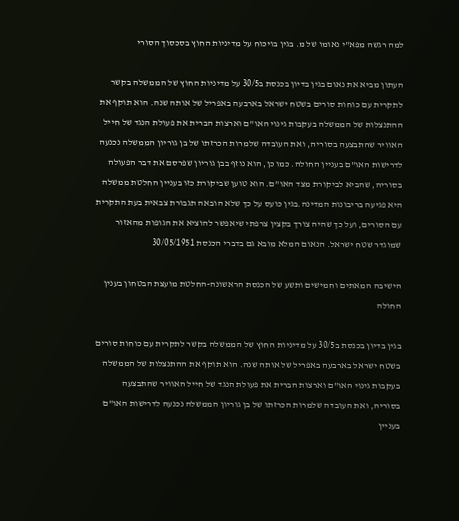למה רגשה מפא"י נאומו של מ. בגין בויכוח על מדיניות החוץ בסכסוך הסורי

העתון מביא את נאום בגין בדיון בכנסת ב30/5 על מדיניות החוץ של הממשלה בקשר לתקרית עם כוחות סורים בשטח ישראל בארבעה באפריל של אותה שנה. הוא תוקף את ההתנצלות של הממשלה בעקבות גינוי האו"ם וארצות הברית את פעולת הנגד של חייל האוויר שהתבצעה בסוריה, ואת העובדה שלמרות הכרזתו של בן גוריון הממשלה נכנעה לדרישות האו"ם בעניין החולה. כמו כן, הוא נוזף בבן גוריון שפרסם את דבר הפעולה בסוריה, שהביא לביקורת מצד האו"ם. הוא טוען שביקורת כזו בעניין החלטת ממשלה היא פגיעה בריבונות המדינה.בגין כועס על כך שלא הובאה תגבורת צבאית בעת התקרית עם הסורים, ועל כך שהיה צורך בקצין צרפתי שיאפשר להוציא את הגופות מהאזור שמוגדר שטח ישראל. הנאום המלא מובא גם בדברי הכנסת 30/05/1951

הישיבה המאתים וחמישים ותשע של הכנסת הראשונה-החלטת מועצת הבטחון בענין החולה

בגין בדיון בכנסת ב30/5 על מדיניות החוץ של הממשלה בקשר לתקרית עם כוחות סורים בשטח ישראל בארבעה באפריל של אותה שנה. הוא תוקף את ההתנצלות של הממשלה בעקבות גינוי האו"ם וארצות הברית את פעולת הנגד של חייל האוויר שהתבצעה בסוריה, ואת העובדה שלמרות הכרזתו של בן גוריון הממשלה נכנעה לדרישות האו"ם בעניין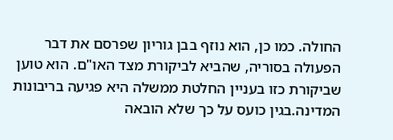החולה. כמו כן, הוא נוזף בבן גוריון שפרסם את דבר הפעולה בסוריה, שהביא לביקורת מצד האו"ם. הוא טוען שביקורת כזו בעניין החלטת ממשלה היא פגיעה בריבונות המדינה.בגין כועס על כך שלא הובאה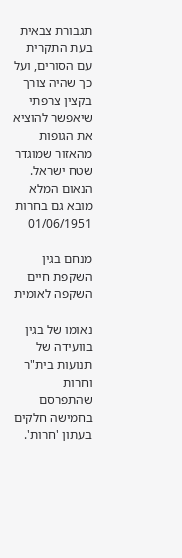תגבורת צבאית בעת התקרית עם הסורים, ועל כך שהיה צורך בקצין צרפתי שיאפשר להוציא את הגופות מהאזור שמוגדר שטח ישראל. הנאום המלא מובא גם בחרות 01/06/1951

מנחם בגין השקפת חיים השקפה לאומית

נאומו של בגין בוועידה של תנועות בית"ר וחרות שהתפרסם בחמישה חלקים בעתון 'חרות'.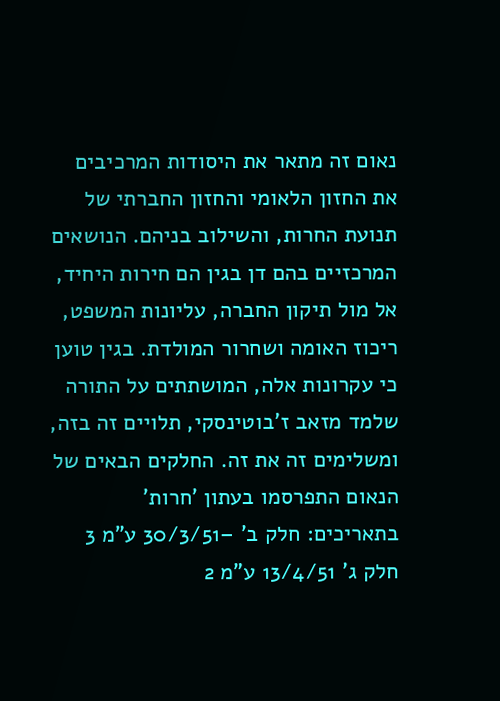נאום זה מתאר את היסודות המרכיבים את החזון הלאומי והחזון החברתי של תנועת החרות, והשילוב בניהם. הנושאים המרכזיים בהם דן בגין הם חירות היחיד, אל מול תיקון החברה, עליונות המשפט, ריכוז האומה ושחרור המולדת. בגין טוען כי עקרונות אלה, המושתתים על התורה שלמד מזאב ז'בוטינסקי, תלויים זה בזה, ומשלימים זה את זה. החלקים הבאים של הנאום התפרסמו בעתון 'חרות' בתאריכים: חלק ב' –30/3/51 ע"מ 3 חלק ג' 13/4/51 ע"מ 2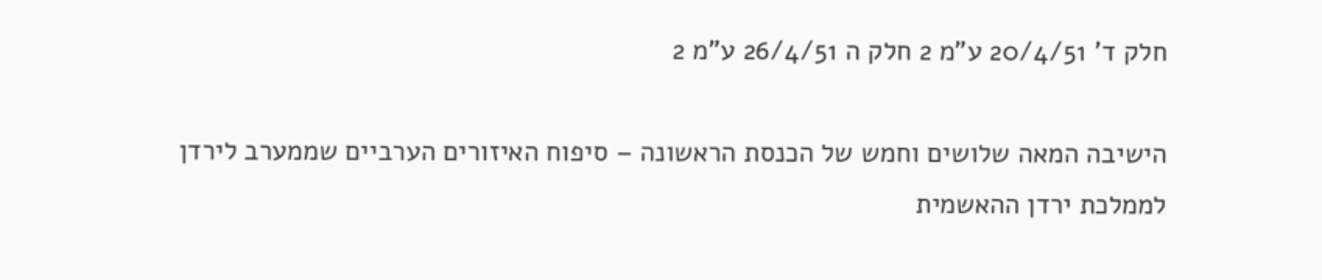חלק ד' 20/4/51 ע"מ 2 חלק ה 26/4/51 ע"מ 2

הישיבה המאה שלושים וחמש של הכנסת הראשונה – סיפוח האיזורים הערביים שממערב לירדן לממלכת ירדן ההאשמית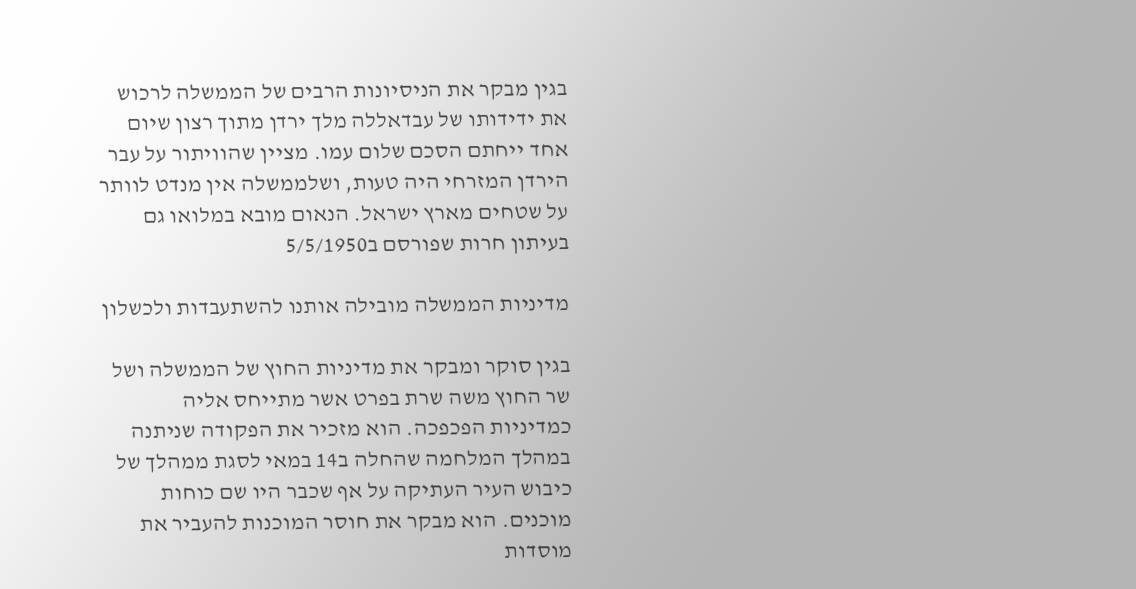בגין מבקר את הניסיונות הרבים של הממשלה לרכוש את ידידותו של עבדאללה מלך ירדן מתוך רצון שיום אחד ייחתם הסכם שלום עמו. מציין שהוויתור על עבר הירדן המזרחי היה טעות, ושלממשלה אין מנדט לוותר על שטחים מארץ ישראל. הנאום מובא במלואו גם בעיתון חרות שפורסם ב5/5/1950

מדיניות הממשלה מובילה אותנו להשתעבדות ולכשלון

בגין סוקר ומבקר את מדיניות החוץ של הממשלה ושל שר החוץ משה שרת בפרט אשר מתייחס אליה כמדיניות הפכפכה. הוא מזכיר את הפקודה שניתנה במהלך המלחמה שהחלה ב14 במאי לסגת ממהלך של כיבוש העיר העתיקה על אף שכבר היו שם כוחות מוכנים. הוא מבקר את חוסר המוכנות להעביר את מוסדות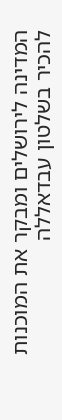המדינה לירושלים ומבקר את המוכנות להכיר בשלטון עבדאללה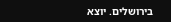בירושלים. יוצא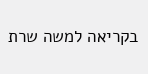בקריאה למשה שרת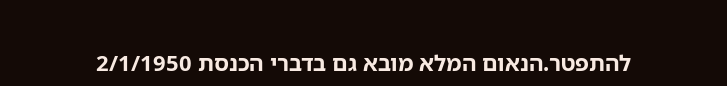להתפטר.הנאום המלא מובא גם בדברי הכנסת 2/1/1950